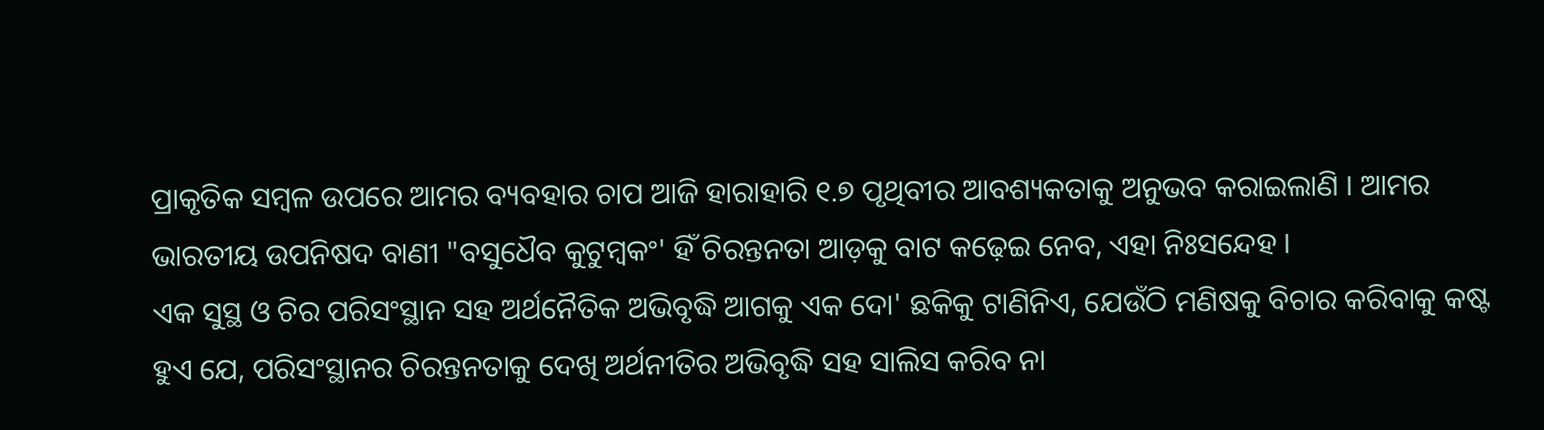ପ୍ରାକୃତିକ ସମ୍ବଳ ଉପରେ ଆମର ବ୍ୟବହାର ଚାପ ଆଜି ହାରାହାରି ୧.୭ ପୃଥିବୀର ଆବଶ୍ୟକତାକୁ ଅନୁଭବ କରାଇଲାଣି । ଆମର ଭାରତୀୟ ଉପନିଷଦ ବାଣୀ "ବସୁଧୈବ କୁଟୁମ୍ବକଂ' ହିଁ ଚିରନ୍ତନତା ଆଡ଼କୁ ବାଟ କଢ଼େଇ ନେବ, ଏହା ନିଃସନ୍ଦେହ ।
ଏକ ସୁସ୍ଥ ଓ ଚିର ପରିସଂସ୍ଥାନ ସହ ଅର୍ଥନୈତିକ ଅଭିବୃଦ୍ଧି ଆଗକୁ ଏକ ଦୋ' ଛକିକୁ ଟାଣିନିଏ, ଯେଉଁଠି ମଣିଷକୁ ବିଚାର କରିବାକୁ କଷ୍ଟ ହୁଏ ଯେ, ପରିସଂସ୍ଥାନର ଚିରନ୍ତନତାକୁ ଦେଖି ଅର୍ଥନୀତିର ଅଭିବୃଦ୍ଧି ସହ ସାଲିସ କରିବ ନା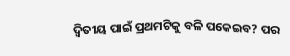ଦ୍ୱିତୀୟ ପାଇଁ ପ୍ରଥମଟିକୁ ବଳି ପକେଇବ? ପର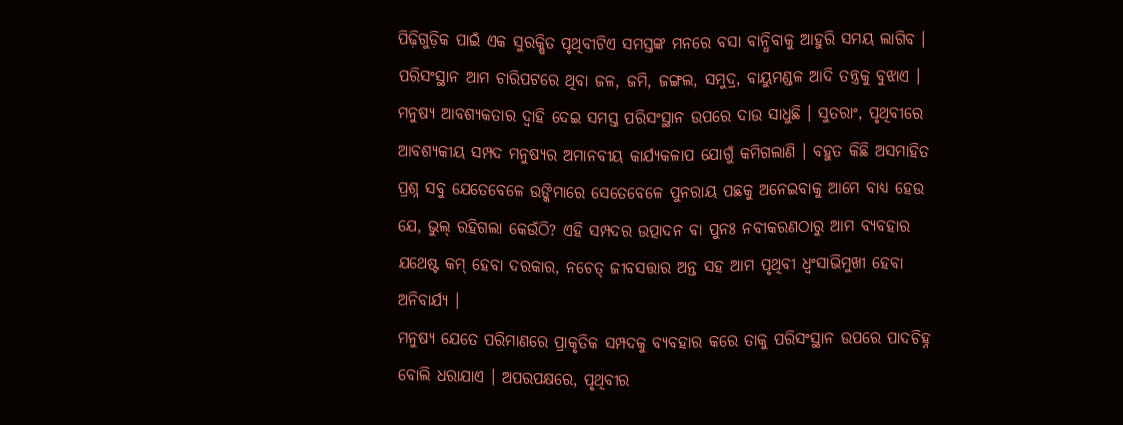ପିଢ଼ିଗୁଡ଼ିକ ପାଇଁ ଏକ ସୁରକ୍ଷିତ ପୃଥିବୀଟିଏ ସମସ୍ତଙ୍କ ମନରେ ବସା ବାନ୍ଧିବାକୁ ଆହୁରି ସମୟ ଲାଗିବ । ପରିସଂସ୍ଥାନ ଆମ ଚାରିପଟରେ ଥିବା ଜଳ, ଜମି, ଜଙ୍ଗଲ, ସମୁଦ୍ର, ବାୟୁମଣ୍ଡଳ ଆଦି ତନ୍ତ୍ରକୁ ବୁଝାଏ । ମନୁଷ୍ୟ ଆବଶ୍ୟକତାର ଦ୍ୱାହି ଦେଇ ସମସ୍ତ ପରିସଂସ୍ଥାନ ଉପରେ ଦାଉ ସାଧୁଛି । ସୁତରାଂ, ପୃଥିବୀରେ ଆବଶ୍ୟକୀୟ ସମ୍ପଦ ମନୁଷ୍ୟର ଅମାନବୀୟ କାର୍ଯ୍ୟକଳାପ ଯୋଗୁଁ କମିଗଲାଣି । ବହୁତ କିଛି ଅସମାହିତ ପ୍ରଶ୍ନ ସବୁ ଯେତେବେଳେ ଉଙ୍କିମାରେ ସେତେବେଳେ ପୁନରାୟ ପଛକୁ ଅନେଇବାକୁ ଆମେ ବାଧ୍ୟ ହେଉ ଯେ, ଭୁଲ୍ ରହିଗଲା କେଉଁଠି? ଏହି ସମ୍ପଦର ଉତ୍ପାଦନ ବା ପୁନଃ ନବୀକରଣଠାରୁ ଆମ ବ୍ୟବହାର ଯଥେଷ୍ଟ କମ୍ ହେବା ଦରକାର, ନଚେତ୍ ଜୀବସତ୍ତାର ଅନ୍ତ ସହ ଆମ ପୃଥିବୀ ଧ୍ୱଂସାଭିମୁଖୀ ହେବା ଅନିବାର୍ଯ୍ୟ ।
ମନୁଷ୍ୟ ଯେତେ ପରିମାଣରେ ପ୍ରାକୃତିକ ସମ୍ପଦକୁ ବ୍ୟବହାର କରେ ତାକୁ ପରିସଂସ୍ଥାନ ଉପରେ ପାଦଚିହ୍ନ ବୋଲି ଧରାଯାଏ । ଅପରପକ୍ଷରେ, ପୃଥିବୀର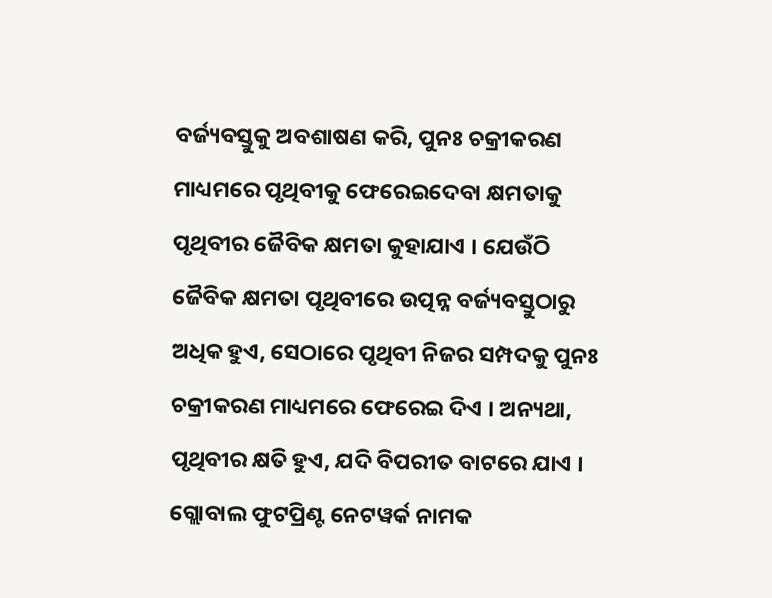ବର୍ଜ୍ୟବସ୍ତୁକୁ ଅବଶାଷଣ କରି, ପୁନଃ ଚକ୍ରୀକରଣ ମାଧ୍ୟମରେ ପୃଥିବୀକୁ ଫେରେଇଦେବା କ୍ଷମତାକୁ ପୃଥିବୀର ଜୈବିକ କ୍ଷମତା କୁହାଯାଏ । ଯେଉଁଠି ଜୈବିକ କ୍ଷମତା ପୃଥିବୀରେ ଉତ୍ପନ୍ନ ବର୍ଜ୍ୟବସ୍ତୁଠାରୁ ଅଧିକ ହୁଏ, ସେଠାରେ ପୃଥିବୀ ନିଜର ସମ୍ପଦକୁ ପୁନଃ ଚକ୍ରୀକରଣ ମାଧ୍ୟମରେ ଫେରେଇ ଦିଏ । ଅନ୍ୟଥା, ପୃଥିବୀର କ୍ଷତି ହୁଏ, ଯଦି ବିପରୀତ ବାଟରେ ଯାଏ ।
ଗ୍ଲୋବାଲ ଫୁଟପ୍ରିଣ୍ଟ ନେଟୱର୍କ ନାମକ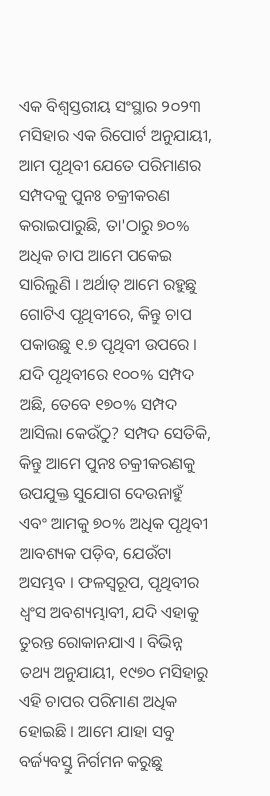ଏକ ବିଶ୍ୱସ୍ତରୀୟ ସଂସ୍ଥାର ୨୦୨୩ ମସିହାର ଏକ ରିପୋର୍ଟ ଅନୁଯାୟୀ, ଆମ ପୃଥିବୀ ଯେତେ ପରିମାଣର ସମ୍ପଦକୁ ପୁନଃ ଚକ୍ରୀକରଣ କରାଇପାରୁଛି, ତା'ଠାରୁ ୭୦% ଅଧିକ ଚାପ ଆମେ ପକେଇ ସାରିଲୁଣି । ଅର୍ଥାତ୍ ଆମେ ରହୁଛୁ ଗୋଟିଏ ପୃଥିବୀରେ, କିନ୍ତୁ ଚାପ ପକାଉଛୁ ୧.୭ ପୃଥିବୀ ଉପରେ । ଯଦି ପୃଥିବୀରେ ୧୦୦% ସମ୍ପଦ ଅଛି, ତେବେ ୧୭୦% ସମ୍ପଦ ଆସିଲା କେଉଁଠୁ? ସମ୍ପଦ ସେତିକି, କିନ୍ତୁ ଆମେ ପୁନଃ ଚକ୍ରୀକରଣକୁ ଉପଯୁକ୍ତ ସୁଯୋଗ ଦେଉନାହୁଁ ଏବଂ ଆମକୁ ୭୦% ଅଧିକ ପୃଥିବୀ ଆବଶ୍ୟକ ପଡ଼ିବ, ଯେଉଁଟା ଅସମ୍ଭବ । ଫଳସ୍ୱରୂପ, ପୃଥିବୀର ଧ୍ୱଂସ ଅବଶ୍ୟମ୍ଭାବୀ, ଯଦି ଏହାକୁ ତୁରନ୍ତ ରୋକାନଯାଏ । ବିଭିନ୍ନ ତଥ୍ୟ ଅନୁଯାୟୀ, ୧୯୭୦ ମସିହାରୁ ଏହି ଚାପର ପରିମାଣ ଅଧିକ ହୋଇଛି । ଆମେ ଯାହା ସବୁ ବର୍ଜ୍ୟବସ୍ତୁ ନିର୍ଗମନ କରୁଛୁ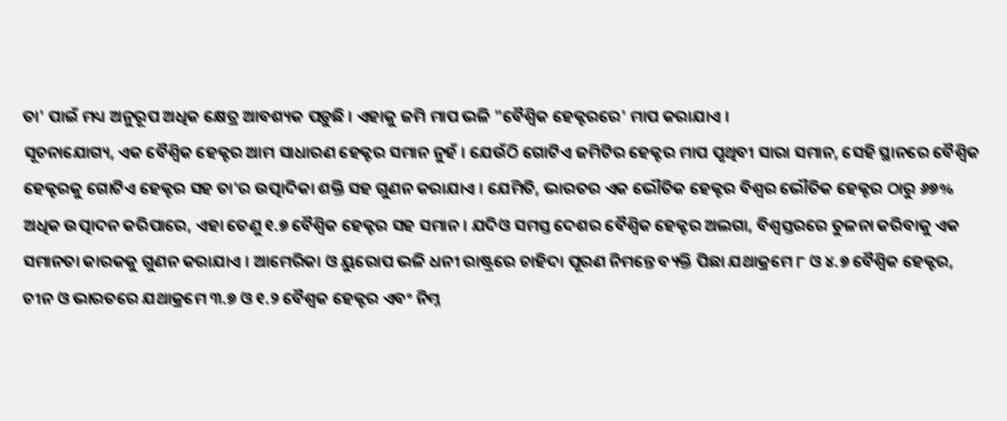ତା' ପାଇଁ ମଧ୍ୟ ଅନୁରୂପ ଅଧିକ କ୍ଷେତ୍ର ଆବଶ୍ୟକ ପଡ଼ୁଛି । ଏହାକୁ ଜମି ମାପ ଭଳି "ବୈଶ୍ୱିକ ହେକ୍ଟରରେ' ମାପ କରାଯାଏ ।
ସୂଚନାଯୋଗ୍ୟ, ଏକ ବୈଶ୍ୱିକ ହେକ୍ଟର ଆମ ସାଧାରଣ ହେକ୍ଟର ସମାନ ନୁହଁ । ଯେଉଁଠି ଗୋଟିଏ ଜମିଟିର ହେକ୍ଟର ମାପ ପୃଥିବୀ ସାରା ସମାନ, ସେହି ସ୍ଥାନରେ ବୈଶ୍ୱିକ ହେକ୍ଟରକୁ ଗୋଟିଏ ହେକ୍ଟର ସହ ତା'ର ଉତ୍ପାଦିକା ଶକ୍ତି ସହ ଗୁଣନ କରାଯାଏ । ଯେମିତି, ଭାରତର ଏକ ଭୌତିକ ହେକ୍ଟର ବିଶ୍ୱର ଭୌତିକ ହେକ୍ଟର ଠାରୁ ୬୭% ଅଧିକ ଉତ୍ପାଦନ କରିପାରେ, ଏହା ତେଣୁ ୧.୭ ବୈଶ୍ୱିକ ହେକ୍ଟର ସହ ସମାନ । ଯଦିଓ ସମସ୍ତ ଦେଶର ବୈଶ୍ୱିକ ହେକ୍ଟର ଅଲଗା, ବିଶ୍ୱସ୍ତରରେ ତୁଳନା କରିବାକୁ ଏକ ସମାନତା କାରକକୁ ଗୁଣନ କରାଯାଏ । ଆମେରିକା ଓ ୟୁରୋପ ଭଳି ଧନୀ ରାଷ୍ଟ୍ରରେ ଚାହିଦା ପୂରଣ ନିମନ୍ତେ ବ୍ୟକ୍ତି ପିଛା ଯଥାକ୍ରମେ ୮ ଓ ୪.୭ ବୈଶ୍ୱିକ ହେକ୍ଟର, ଚୀନ ଓ ଭାରତରେ ଯଥାକ୍ରମେ ୩.୭ ଓ ୧.୨ ବୈଶ୍ୱକ ହେକ୍ଟର ଏବଂ ନିମ୍ନ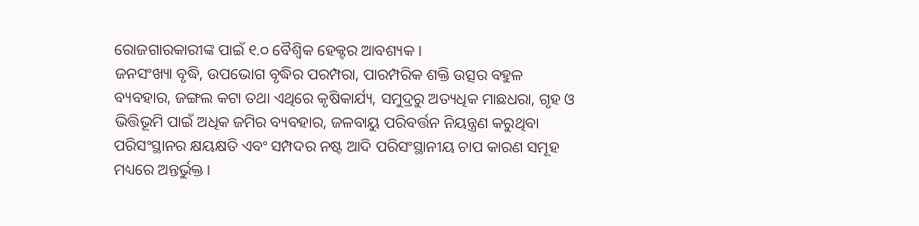ରୋଜଗାରକାରୀଙ୍କ ପାଇଁ ୧.୦ ବୈଶ୍ୱିକ ହେକ୍ଟର ଆବଶ୍ୟକ ।
ଜନସଂଖ୍ୟା ବୃଦ୍ଧି, ଉପଭୋଗ ବୃଦ୍ଧିର ପରମ୍ପରା, ପାରମ୍ପରିକ ଶକ୍ତି ଉତ୍ସର ବହୁଳ ବ୍ୟବହାର, ଜଙ୍ଗଲ କଟା ତଥା ଏଥିରେ କୃଷିକାର୍ଯ୍ୟ, ସମୁଦ୍ରରୁ ଅତ୍ୟଧିକ ମାଛଧରା, ଗୃହ ଓ ଭିତ୍ତିଭୂମି ପାଇଁ ଅଧିକ ଜମିର ବ୍ୟବହାର, ଜଳବାୟୁ ପରିବର୍ତ୍ତନ ନିୟନ୍ତ୍ରଣ କରୁଥିବା ପରିସଂସ୍ଥାନର କ୍ଷୟକ୍ଷତି ଏବଂ ସମ୍ପଦର ନଷ୍ଟ ଆଦି ପରିସଂସ୍ଥାନୀୟ ଚାପ କାରଣ ସମୂହ ମଧ୍ୟରେ ଅନ୍ତର୍ଭୁକ୍ତ ।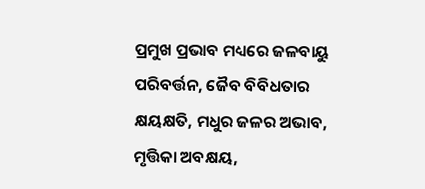ପ୍ରମୁଖ ପ୍ରଭାବ ମଧ୍ୟରେ ଜଳବାୟୁ ପରିବର୍ତ୍ତନ, ଜୈବ ବିବିଧତାର କ୍ଷୟକ୍ଷତି, ମଧୁର ଜଳର ଅଭାବ, ମୃତ୍ତିକା ଅବକ୍ଷୟ,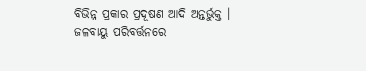ବିଭିନ୍ନ ପ୍ରକାର ପ୍ରଦୂଷଣ ଆଦି ଅନ୍ତର୍ଭୁକ୍ତ । ଜଳବାୟୁ ପରିବର୍ତ୍ତନରେ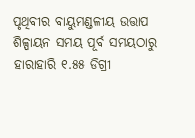ପୃଥିବୀର ବାୟୁମଣ୍ଡଳୀୟ ଉତ୍ତାପ ଶିଳ୍ପାୟନ ସମୟ ପୂର୍ବ ସମୟଠାରୁ ହାରାହାରି ୧.୫୫ ଡିଗ୍ରୀ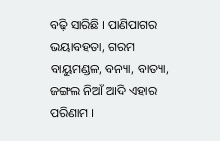ବଢ଼ି ସାରିଛି । ପାଣିପାଗର ଭୟାବହତା, ଗରମ ବାୟୁମଣ୍ଡଳ, ବନ୍ୟା, ବାତ୍ୟା, ଜଙ୍ଗଲ ନିଆଁ ଆଦି ଏହାର ପରିଣାମ ।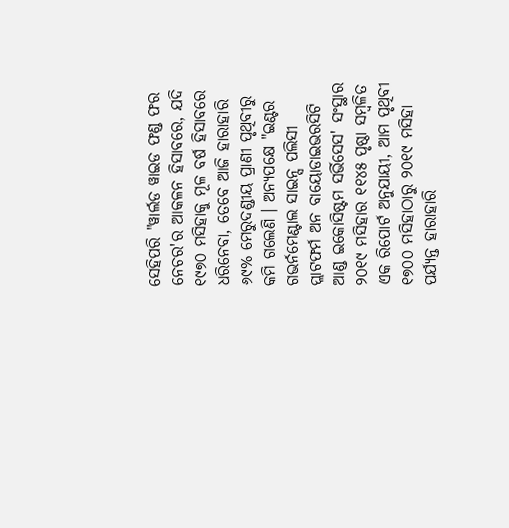ସେହିପରି "ୱାର୍ଲଡ ୱାଇଡ ଫଣ୍ଡ ଫର ନେଚର'ର ଆକଳନ ହିସାବରେ, ଯଦି ୧୯୭୦ ମସିହାକୁ ମୂଳ ବର୍ଷ ହିସାବରେ ଧରିନେବା, ତେବେ ଆଜି ହାରାହାରି ୬୯% ମେରୁଦଣ୍ଡୀୟ ପ୍ରାଣୀ ପୃଥିବୀରୁ କମି ଗଲେଣି । ଅନ୍ୟପକ୍ଷେ "ଇଣ୍ଟର ଗଭର୍ନମେଣ୍ଟାଲ ସାଇନ୍ସ ପଲିସୀ ପ୍ଲାଟଫର୍ମ ଅନ ବାୟୋଡାଇଭରସିଟି ଆଣ୍ଡ ଇକୋସିଷ୍ଟମ ସର୍ଭିସେସ' ସଂସ୍ଥାର ୨୦୧୯ ମସିହାର ୧୧୪୫ ପୃଷ୍ଠା ସମ୍ବଳିତ ଏକ ରିପୋର୍ଟ ଅନୁଯାୟୀ, ଆମ ପୃଥିବୀ ୧୭୦୦ ମସିହାଠାରୁ ୨୦୧୯ ମସିହା ପର୍ଯ୍ୟନ୍ତ ହାରାହାରି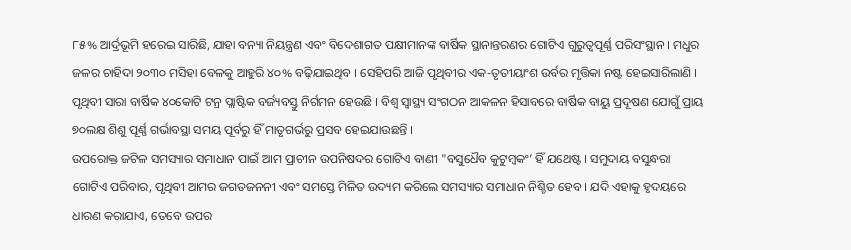୮୫% ଆର୍ଦ୍ରଭୂମି ହରେଇ ସାରିଛି, ଯାହା ବନ୍ୟା ନିୟନ୍ତ୍ରଣ ଏବଂ ବିଦେଶାଗତ ପକ୍ଷୀମାନଙ୍କ ବାର୍ଷିକ ସ୍ଥାନାନ୍ତରଣର ଗୋଟିଏ ଗୁରୁତ୍ୱପୂର୍ଣ୍ଣ ପରିସଂସ୍ଥାନ । ମଧୁର ଜଳର ଚାହିଦା ୨୦୩୦ ମସିହା ବେଳକୁ ଆହୁରି ୪୦% ବଢ଼ିଯାଇଥିବ । ସେହିପରି ଆଜି ପୃଥିବୀର ଏକ-ତୃତୀୟାଂଶ ଉର୍ବର ମୃତ୍ତିକା ନଷ୍ଟ ହେଇସାରିଲାଣି । ପୃଥିବୀ ସାରା ବାର୍ଷିକ ୪୦କୋଟି ଟନ୍ର ପ୍ଲାଷ୍ଟିକ ବର୍ଜ୍ୟବସ୍ତୁ ନିର୍ଗମନ ହେଉଛି । ବିଶ୍ୱ ସ୍ୱାସ୍ଥ୍ୟ ସଂଗଠନ ଆକଳନ ହିସାବରେ ବାର୍ଷିକ ବାୟୁ ପ୍ରଦୂଷଣ ଯୋଗୁଁ ପ୍ରାୟ ୭୦ଲକ୍ଷ ଶିଶୁ ପୂର୍ଣ୍ଣ ଗର୍ଭାବସ୍ଥା ସମୟ ପୂର୍ବରୁ ହିଁ ମାତୃଗର୍ଭରୁ ପ୍ରସବ ହେଇଯାଉଛନ୍ତି ।
ଉପରୋକ୍ତ ଜଟିଳ ସମସ୍ୟାର ସମାଧାନ ପାଇଁ ଆମ ପ୍ରାଚୀନ ଉପନିଷଦର ଗୋଟିଏ ବାଣୀ "ବସୁଧୈବ କୁଟୁମ୍ବକଂ’ ହିଁ ଯଥେଷ୍ଟ । ସମୁଦାୟ ବସୁନ୍ଧରା ଗୋଟିଏ ପରିବାର, ପୃଥିବୀ ଆମର ଜଗତଜନନୀ ଏବଂ ସମସ୍ତେ ମିଳିତ ଉଦ୍ୟମ କରିଲେ ସମସ୍ୟାର ସମାଧାନ ନିଶ୍ଚିତ ହେବ । ଯଦି ଏହାକୁ ହୃଦୟରେ ଧାରଣ କରାଯାଏ, ତେବେ ଉପର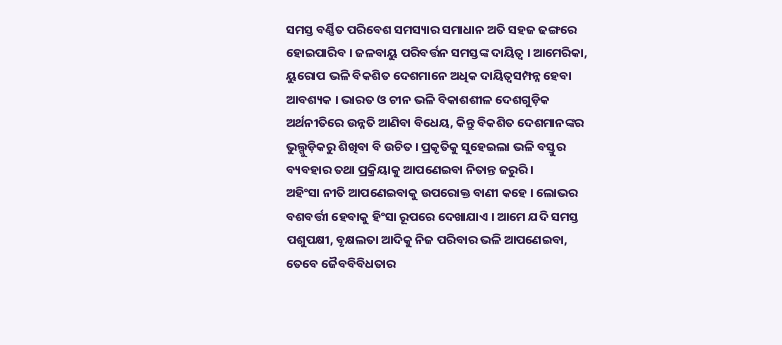ସମସ୍ତ ବର୍ଣ୍ଣିତ ପରିବେଶ ସମସ୍ୟାର ସମାଧାନ ଅତି ସହଜ ଢଙ୍ଗରେ ହୋଇପାରିବ । ଜଳବାୟୁ ପରିବର୍ତ୍ତନ ସମସ୍ତଙ୍କ ଦାୟିତ୍ୱ । ଆମେରିକା, ୟୁରୋପ ଭଳି ବିକଶିତ ଦେଶମାନେ ଅଧିକ ଦାୟିତ୍ୱସମ୍ପନ୍ନ ହେବା ଆବଶ୍ୟକ । ଭାରତ ଓ ଚୀନ ଭଳି ବିକାଶଶୀଳ ଦେଶଗୁଡ଼ିକ ଅର୍ଥନୀତିରେ ଉନ୍ନତି ଆଣିବା ବିଧେୟ, କିନ୍ତୁ ବିକଶିତ ଦେଶମାନଙ୍କର ଭୁଲ୍ଗୁଡ଼ିକରୁ ଶିଖିବା ବି ଉଚିତ । ପ୍ରକୃତିକୁ ସୁହେଇଲା ଭଳି ବସ୍ତୁର ବ୍ୟବହାର ତଥା ପ୍ରକ୍ରିୟାକୁ ଆପଣେଇବା ନିତାନ୍ତ ଜରୁରି ।
ଅହିଂସା ନୀତି ଆପଣେଇବାକୁ ଉପରୋକ୍ତ ବାଣୀ କହେ । ଲୋଭର ବଶବର୍ତ୍ତୀ ହେବାକୁ ହିଂସା ରୂପରେ ଦେଖାଯାଏ । ଆମେ ଯଦି ସମସ୍ତ ପଶୁପକ୍ଷୀ, ବୃକ୍ଷଲତା ଆଦିକୁ ନିଜ ପରିବାର ଭଳି ଆପଣେଇବା, ତେବେ ଜୈବବିବିଧତାର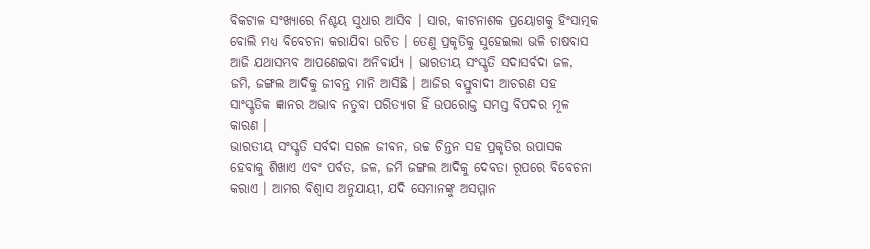ବିକଟାଳ ସଂଖ୍ୟାରେ ନିଶ୍ଚୟ ସୁଧାର ଆସିବ । ସାର, କୀଟନାଶକ ପ୍ରୟୋଗକୁ ହିଂସାତ୍ମକ ବୋଲି ମଧ୍ୟ ବିବେଚନା କରାଯିବା ଉଚିତ । ତେଣୁ ପ୍ରକୃତିକୁ ସୁହେଇଲା ଭଳି ଚାଷବାସ ଆଜି ଯଥାସମ୍ଭବ ଆପଣେଇବା ଅନିବାର୍ଯ୍ୟ । ଭାରତୀୟ ସଂସ୍କୃତି ସଦାସର୍ବଦା ଜଳ, ଜମି, ଜଙ୍ଗଲ ଆଦିକୁ ଜୀବନ୍ତ ମାନି ଆସିଛି । ଆଜିର ବସ୍ତୁବାଦୀ ଆଚରଣ ସହ ସାଂସ୍କୃତିକ ଜ୍ଞାନର ଅଭାବ ନତୁବା ପରିତ୍ୟାଗ ହିଁ ଉପରୋକ୍ତ ସମସ୍ତ ବିପଦର ମୂଳ କାରଣ ।
ଭାରତୀୟ ସଂସ୍କୃତି ସର୍ବଦା ସରଳ ଜୀବନ, ଉଚ୍ଚ ଚିନ୍ତନ ସହ ପ୍ରକୃତିର ଉପାସକ ହେବାକୁ ଶିଖାଏ ଏବଂ ପର୍ବତ, ଜଳ, ଜମି ଜଙ୍ଗଲ ଆଦିକୁ ଦେବତା ରୂପରେ ବିବେଚନା କରାଏ । ଆମର ବିଶ୍ୱାସ ଅନୁଯାୟୀ, ଯଦି ସେମାନଙ୍କୁ ଅସମ୍ମାନ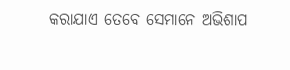କରାଯାଏ ତେବେ ସେମାନେ ଅଭିଶାପ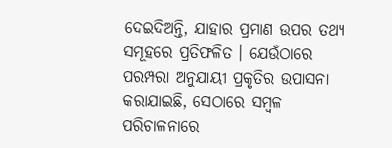ଦେଇଦିଅନ୍ତି, ଯାହାର ପ୍ରମାଣ ଉପର ତଥ୍ୟ ସମୂହରେ ପ୍ରତିଫଳିତ । ଯେଉଁଠାରେ ପରମ୍ପରା ଅନୁଯାୟୀ ପ୍ରକୃତିର ଉପାସନା କରାଯାଇଛି, ସେଠାରେ ସମ୍ବଳ ପରିଚାଳନାରେ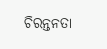ଚିରନ୍ତନତା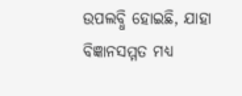ଉପଲବ୍ଧି ହୋଇଛି, ଯାହା ବିଜ୍ଞାନସମ୍ମତ ମଧ୍ୟ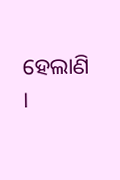ହେଲାଣି ।